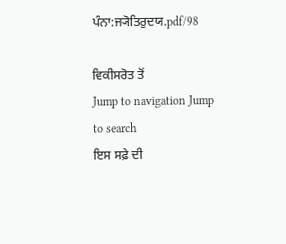ਪੰਨਾ:ਜ੍ਯੋਤਿਰੁਦਯ.pdf/98

ਵਿਕੀਸਰੋਤ ਤੋਂ
Jump to navigation Jump to search
ਇਸ ਸਫ਼ੇ ਦੀ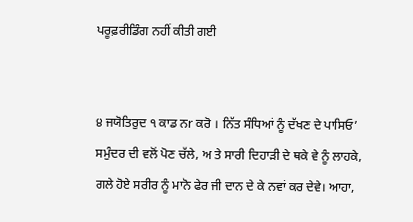ਪਰੂਫ਼ਰੀਡਿੰਗ ਨਹੀਂ ਕੀਤੀ ਗਈ


੪ ਜਯੋਤਿਰੁਦ ੧ ਕਾਡ ਨr ਕਰੋ । ਨਿੱਤ ਸੰਧਿਆਂ ਨੂੰ ਦੱਖਣ ਦੇ ਪਾਸਿਓ’ ਸਮੁੰਦਰ ਦੀ ਵਲੋਂ ਪੋਣ ਚੱਲੇ, ਅ ਤੇ ਸਾਰੀ ਦਿਹਾੜੀ ਦੇ ਥਕੇ ਵੇ ਨੂੰ ਲਾਹਕੇ, ਗਲੇ ਹੋਏ ਸਰੀਰ ਨੂੰ ਮਾਨੋ ਫੇਰ ਜੀ ਦਾਨ ਦੇ ਕੇ ਨਵਾਂ ਕਰ ਦੇਵੇ। ਆਹਾ,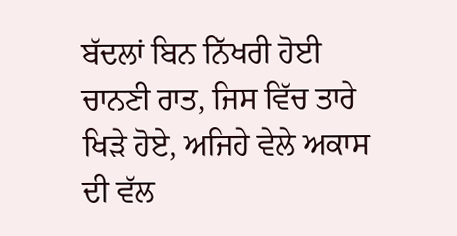ਬੱਦਲਾਂ ਬਿਨ ਨਿੱਖਰੀ ਹੋਈ ਚਾਨਣੀ ਰਾਤ, ਜਿਸ ਵਿੱਚ ਤਾਰੇ ਖਿੜੇ ਹੋਏ, ਅਜਿਹੇ ਵੇਲੇ ਅਕਾਸ ਦੀ ਵੱਲ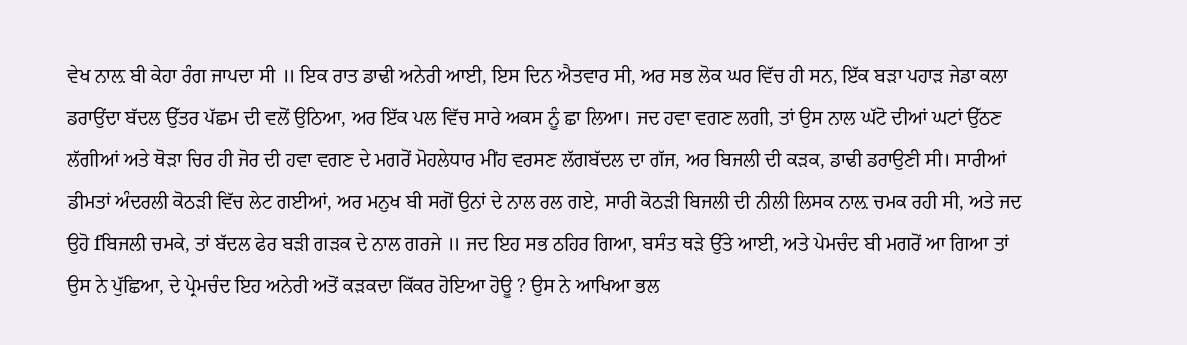ਵੇਖ ਨਾਲ਼ ਬੀ ਕੇਹਾ ਰੰਗ ਜਾਪਦਾ ਸੀ ॥ ਇਕ ਰਾਤ ਡਾਢੀ ਅਨੇਰੀ ਆਈ, ਇਸ ਦਿਨ ਐਤਵਾਰ ਸੀ, ਅਰ ਸਭ ਲੋਕ ਘਰ ਵਿੱਚ ਹੀ ਸਨ, ਇੱਕ ਬੜਾ ਪਹਾੜ ਜੇਡਾ ਕਲਾ ਡਰਾਉਂਦਾ ਬੱਦਲ ਉੱਤਰ ਪੱਛਮ ਦੀ ਵਲੋਂ ਉਠਿਆ, ਅਰ ਇੱਕ ਪਲ ਵਿੱਚ ਸਾਰੇ ਅਕਸ ਨੂੰ ਛਾ ਲਿਆ। ਜਦ ਹਵਾ ਵਗਣ ਲਗੀ, ਤਾਂ ਉਸ ਨਾਲ ਘੱਟੋ ਦੀਆਂ ਘਟਾਂ ਉੱਠਣ ਲੱਗੀਆਂ ਅਤੇ ਥੋੜਾ ਚਿਰ ਹੀ ਜੋਰ ਦੀ ਹਵਾ ਵਗਣ ਦੇ ਮਗਰੋਂ ਮੋਹਲੇਧਾਰ ਮੀਂਹ ਵਰਸਣ ਲੱਗਬੱਦਲ ਦਾ ਗੱਜ, ਅਰ ਬਿਜਲੀ ਦੀ ਕੜਕ, ਡਾਢੀ ਡਰਾਉਣੀ ਸੀ। ਸਾਰੀਆਂ ਡੀਮਤਾਂ ਅੰਦਰਲੀ ਕੋਠੜੀ ਵਿੱਚ ਲੇਟ ਗਈਆਂ, ਅਰ ਮਨੁਖ ਬੀ ਸਗੋਂ ਉਨਾਂ ਦੇ ਨਾਲ ਰਲ ਗਏ, ਸਾਰੀ ਕੋਠੜੀ ਬਿਜਲੀ ਦੀ ਨੀਲੀ ਲਿਸਕ ਨਾਲ਼ ਚਮਕ ਰਹੀ ਸੀ, ਅਤੇ ਜਦ ਉਹੋ fਬਿਜਲੀ ਚਮਕੇ, ਤਾਂ ਬੱਦਲ ਫੇਰ ਬੜੀ ਗੜਕ ਦੇ ਨਾਲ ਗਰਜੇ ॥ ਜਦ ਇਹ ਸਭ ਠਹਿਰ ਗਿਆ, ਬਸੰਤ ਥੜੇ ਉੱਤੇ ਆਈ, ਅਤੇ ਪੇਮਚੰਦ ਬੀ ਮਗਰੋਂ ਆ ਗਿਆ ਤਾਂ ਉਸ ਨੇ ਪੁੱਛਿਆ, ਦੇ ਪ੍ਰੇਮਚੰਦ ਇਹ ਅਨੇਰੀ ਅਤੋਂ ਕੜਕਦਾ ਕਿੱਕਰ ਹੋਇਆ ਹੋਊ ? ਉਸ ਨੇ ਆਖਿਆ ਭਲ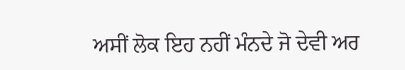ਅਸੀਂ ਲੋਕ ਇਹ ਨਹੀਂ ਮੰਨਦੇ ਜੋ ਦੇਵੀ ਅਰ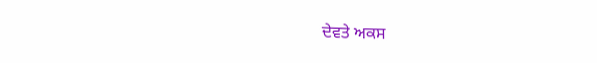ਦੇਵਤੇ ਅਕਸ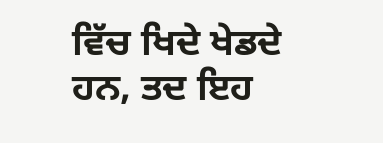ਵਿੱਚ ਖਿਦੇ ਖੇਡਦੇ ਹਨ, ਤਦ ਇਹ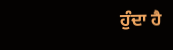ਹੁੰਦਾ ਹੈ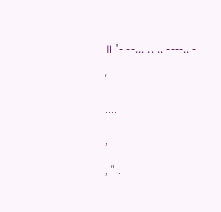॥ '- --... .. .. ----.. -

'

....

,

, " .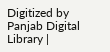Digitized by Panjab Digital Library |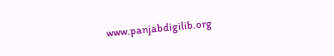www.panjabdigilib.org